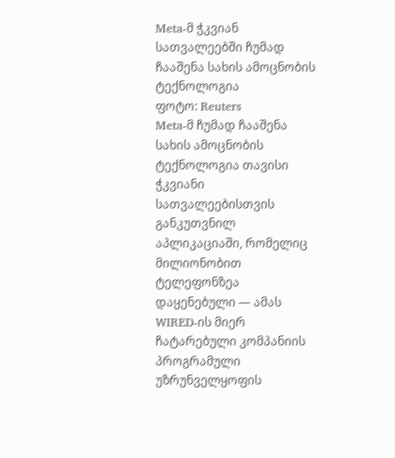Meta-მ ჭკვიან სათვალეებში ჩუმად ჩააშენა სახის ამოცნობის ტექნოლოგია
ფოტო: Reuters
Meta-მ ჩუმად ჩააშენა სახის ამოცნობის ტექნოლოგია თავისი ჭკვიანი სათვალეებისთვის განკუთვნილ აპლიკაციაში, რომელიც მილიონობით ტელეფონზეა დაყენებული — ამას WIRED-ის მიერ ჩატარებული კომპანიის პროგრამული უზრუნველყოფის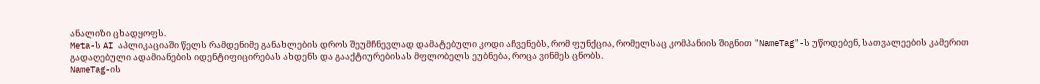ანალიზი ცხადყოფს.
Meta-ს AI აპლიკაციაში წელს რამდენიმე განახლების დროს შეუმჩნევლად დამატებული კოდი აჩვენებს, რომ ფუნქცია, რომელსაც კომპანიის შიგნით "NameTag"-ს უწოდებენ, სათვალეების კამერით გადაღებული ადამიანების იდენტიფიცირებას ახდენს და გააქტიურებისას მფლობელს ეუბნება, როცა ვინმეს ცნობს.
NameTag-ის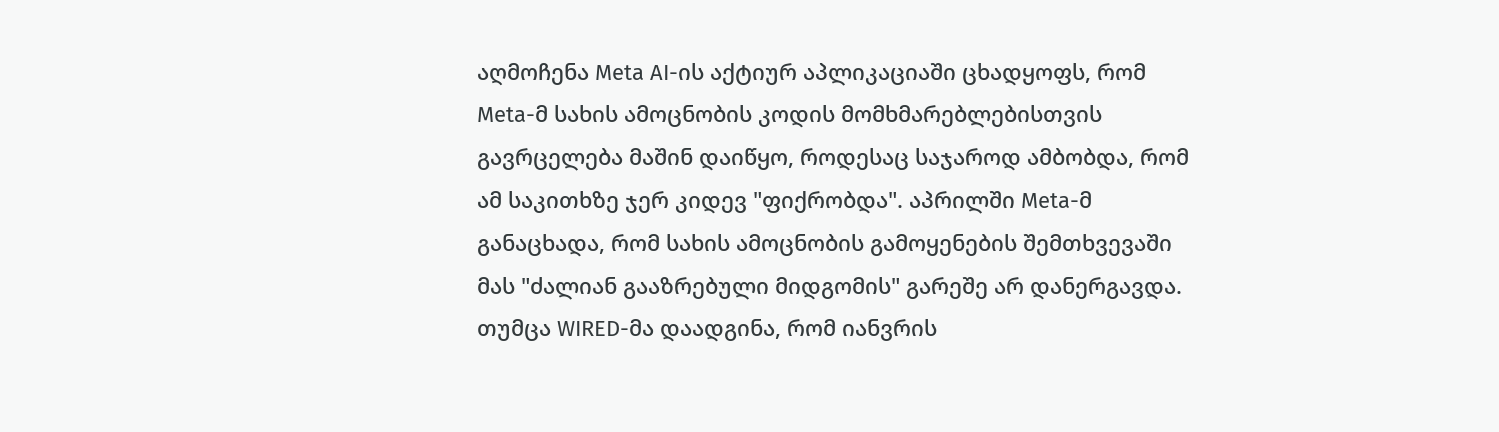აღმოჩენა Meta AI-ის აქტიურ აპლიკაციაში ცხადყოფს, რომ Meta-მ სახის ამოცნობის კოდის მომხმარებლებისთვის გავრცელება მაშინ დაიწყო, როდესაც საჯაროდ ამბობდა, რომ ამ საკითხზე ჯერ კიდევ "ფიქრობდა". აპრილში Meta-მ განაცხადა, რომ სახის ამოცნობის გამოყენების შემთხვევაში მას "ძალიან გააზრებული მიდგომის" გარეშე არ დანერგავდა. თუმცა WIRED-მა დაადგინა, რომ იანვრის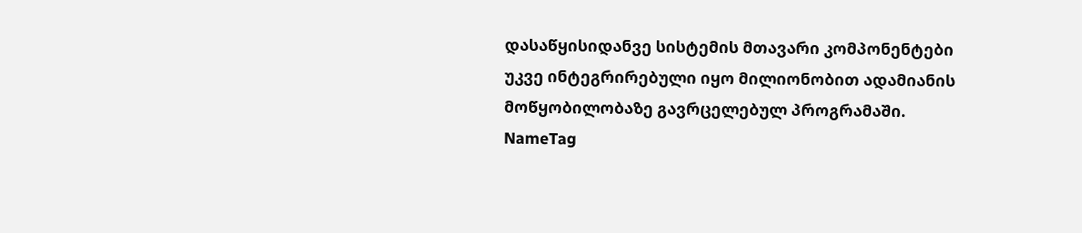დასაწყისიდანვე სისტემის მთავარი კომპონენტები უკვე ინტეგრირებული იყო მილიონობით ადამიანის მოწყობილობაზე გავრცელებულ პროგრამაში.
NameTag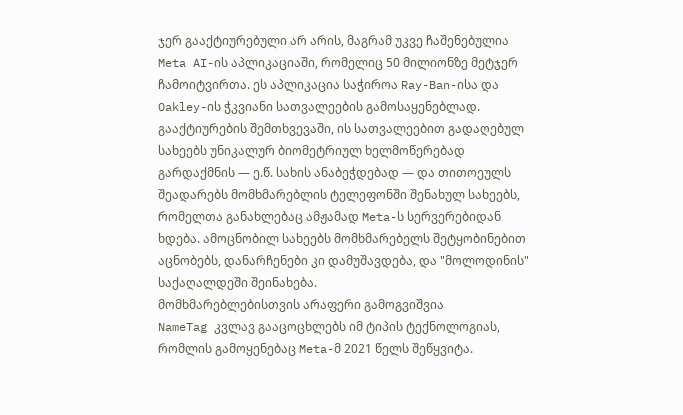ჯერ გააქტიურებული არ არის, მაგრამ უკვე ჩაშენებულია Meta AI-ის აპლიკაციაში, რომელიც 50 მილიონზე მეტჯერ ჩამოიტვირთა. ეს აპლიკაცია საჭიროა Ray-Ban-ისა და Oakley-ის ჭკვიანი სათვალეების გამოსაყენებლად. გააქტიურების შემთხვევაში, ის სათვალეებით გადაღებულ სახეებს უნიკალურ ბიომეტრიულ ხელმოწერებად გარდაქმნის — ე.წ. სახის ანაბეჭდებად — და თითოეულს შეადარებს მომხმარებლის ტელეფონში შენახულ სახეებს, რომელთა განახლებაც ამჟამად Meta-ს სერვერებიდან ხდება. ამოცნობილ სახეებს მომხმარებელს შეტყობინებით აცნობებს, დანარჩენები კი დამუშავდება, და "მოლოდინის" საქაღალდეში შეინახება.
მომხმარებლებისთვის არაფერი გამოგვიშვია
NameTag კვლავ გააცოცხლებს იმ ტიპის ტექნოლოგიას, რომლის გამოყენებაც Meta-მ 2021 წელს შეწყვიტა.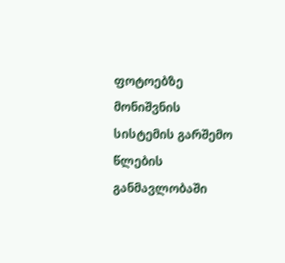ფოტოებზე მონიშვნის სისტემის გარშემო წლების განმავლობაში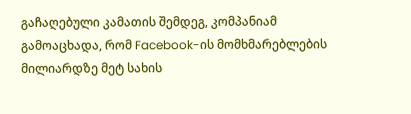გაჩაღებული კამათის შემდეგ, კომპანიამ გამოაცხადა, რომ Facebook-ის მომხმარებლების მილიარდზე მეტ სახის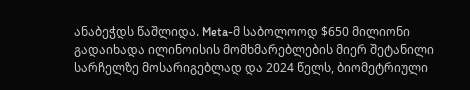ანაბეჭდს წაშლიდა. Meta-მ საბოლოოდ $650 მილიონი გადაიხადა ილინოისის მომხმარებლების მიერ შეტანილი სარჩელზე მოსარიგებლად და 2024 წელს, ბიომეტრიული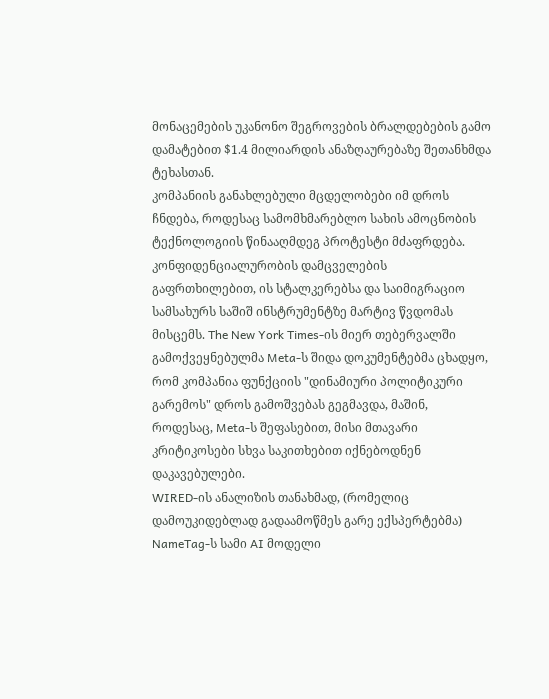მონაცემების უკანონო შეგროვების ბრალდებების გამო დამატებით $1.4 მილიარდის ანაზღაურებაზე შეთანხმდა ტეხასთან.
კომპანიის განახლებული მცდელობები იმ დროს ჩნდება, როდესაც სამომხმარებლო სახის ამოცნობის ტექნოლოგიის წინააღმდეგ პროტესტი მძაფრდება. კონფიდენციალურობის დამცველების გაფრთხილებით, ის სტალკერებსა და საიმიგრაციო სამსახურს საშიშ ინსტრუმენტზე მარტივ წვდომას მისცემს. The New York Times-ის მიერ თებერვალში გამოქვეყნებულმა Meta-ს შიდა დოკუმენტებმა ცხადყო, რომ კომპანია ფუნქციის "დინამიური პოლიტიკური გარემოს" დროს გამოშვებას გეგმავდა, მაშინ, როდესაც, Meta-ს შეფასებით, მისი მთავარი კრიტიკოსები სხვა საკითხებით იქნებოდნენ დაკავებულები.
WIRED-ის ანალიზის თანახმად, (რომელიც დამოუკიდებლად გადაამოწმეს გარე ექსპერტებმა) NameTag-ს სამი AI მოდელი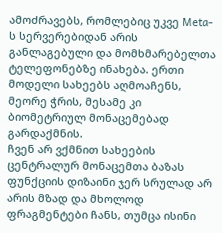ამოძრავებს, რომლებიც უკვე Meta-ს სერვერებიდან არის განლაგებული და მომხმარებელთა ტელეფონებზე ინახება. ერთი მოდელი სახეებს აღმოაჩენს, მეორე ჭრის, მესამე კი ბიომეტრიულ მონაცემებად გარდაქმნის.
ჩვენ არ ვქმნით სახეების ცენტრალურ მონაცემთა ბაზას
ფუნქციის დიზაინი ჯერ სრულად არ არის მზად და მხოლოდ ფრაგმენტები ჩანს, თუმცა ისინი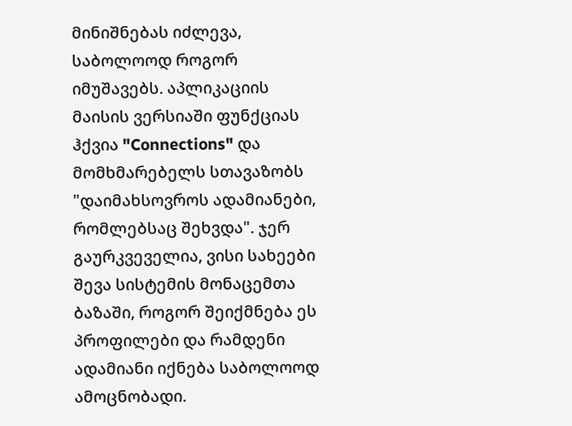მინიშნებას იძლევა, საბოლოოდ როგორ იმუშავებს. აპლიკაციის მაისის ვერსიაში ფუნქციას ჰქვია "Connections" და მომხმარებელს სთავაზობს "დაიმახსოვროს ადამიანები, რომლებსაც შეხვდა". ჯერ გაურკვეველია, ვისი სახეები შევა სისტემის მონაცემთა ბაზაში, როგორ შეიქმნება ეს პროფილები და რამდენი ადამიანი იქნება საბოლოოდ ამოცნობადი.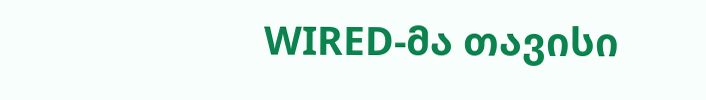WIRED-მა თავისი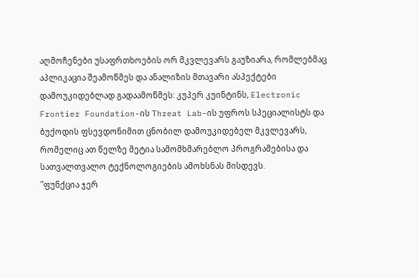აღმოჩენები უსაფრთხოების ორ მკვლევარს გაუზიარა, რომლებმაც აპლიკაცია შეამოწმეს და ანალიზის მთავარი ასპექტები დამოუკიდებლად გადაამოწმეს: კუპერ კუინტინს, Electronic Frontier Foundation-ის Threat Lab-ის უფროს სპეციალისტს და ბუქოდის ფსევდონიმით ცნობილ დამოუკიდებელ მკვლევარს, რომელიც ათ წელზე მეტია სამომხმარებლო პროგრამებისა და სათვალთვალო ტექნოლოგიების ამოხსნას მისდევს.
"ფუნქცია ჯერ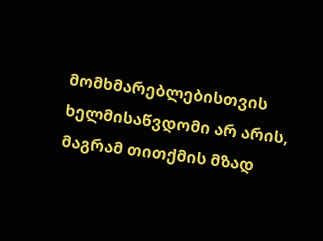მომხმარებლებისთვის ხელმისაწვდომი არ არის, მაგრამ თითქმის მზად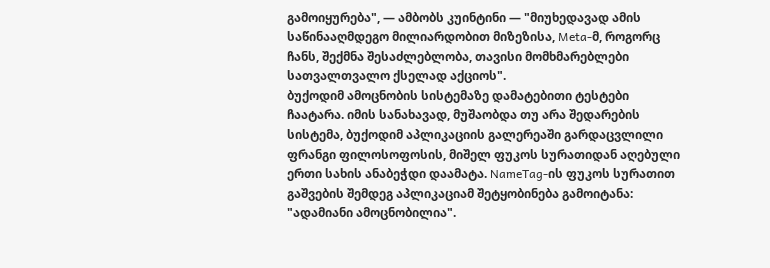გამოიყურება", — ამბობს კუინტინი — "მიუხედავად ამის საწინააღმდეგო მილიარდობით მიზეზისა, Meta-მ, როგორც ჩანს, შექმნა შესაძლებლობა, თავისი მომხმარებლები სათვალთვალო ქსელად აქციოს".
ბუქოდიმ ამოცნობის სისტემაზე დამატებითი ტესტები ჩაატარა. იმის სანახავად, მუშაობდა თუ არა შედარების სისტემა, ბუქოდიმ აპლიკაციის გალერეაში გარდაცვლილი ფრანგი ფილოსოფოსის, მიშელ ფუკოს სურათიდან აღებული ერთი სახის ანაბეჭდი დაამატა. NameTag-ის ფუკოს სურათით გაშვების შემდეგ აპლიკაციამ შეტყობინება გამოიტანა: "ადამიანი ამოცნობილია".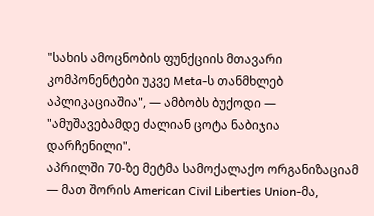"სახის ამოცნობის ფუნქციის მთავარი კომპონენტები უკვე Meta-ს თანმხლებ აპლიკაციაშია", — ამბობს ბუქოდი — "ამუშავებამდე ძალიან ცოტა ნაბიჯია დარჩენილი".
აპრილში 70-ზე მეტმა სამოქალაქო ორგანიზაციამ — მათ შორის American Civil Liberties Union-მა,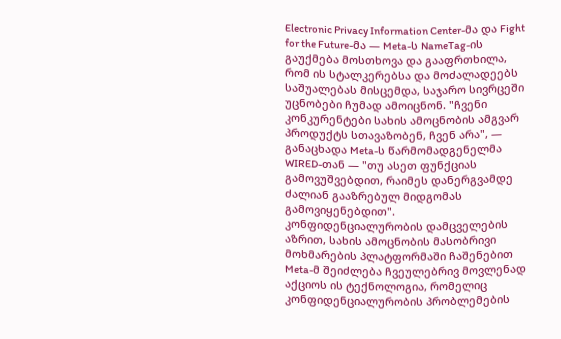Electronic Privacy Information Center-მა და Fight for the Future-მა — Meta-ს NameTag-ის გაუქმება მოსთხოვა და გააფრთხილა, რომ ის სტალკერებსა და მოძალადეებს საშუალებას მისცემდა, საჯარო სივრცეში უცნობები ჩუმად ამოიცნონ. "ჩვენი კონკურენტები სახის ამოცნობის ამგვარ პროდუქტს სთავაზობენ, ჩვენ არა", — განაცხადა Meta-ს წარმომადგენელმა WIRED-თან — "თუ ასეთ ფუნქციას გამოვუშვებდით, რაიმეს დანერგვამდე ძალიან გააზრებულ მიდგომას გამოვიყენებდით".
კონფიდენციალურობის დამცველების აზრით, სახის ამოცნობის მასობრივი მოხმარების პლატფორმაში ჩაშენებით Meta-მ შეიძლება ჩვეულებრივ მოვლენად აქციოს ის ტექნოლოგია, რომელიც კონფიდენციალურობის პრობლემების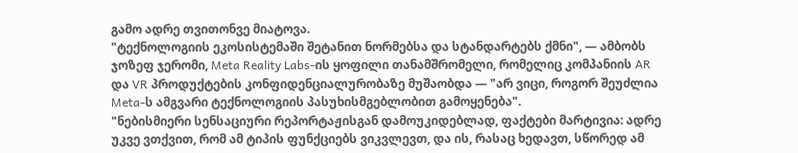გამო ადრე თვითონვე მიატოვა.
"ტექნოლოგიის ეკოსისტემაში შეტანით ნორმებსა და სტანდარტებს ქმნი", — ამბობს ჯოზეფ ჯერომი, Meta Reality Labs-ის ყოფილი თანამშრომელი, რომელიც კომპანიის AR და VR პროდუქტების კონფიდენციალურობაზე მუშაობდა — "არ ვიცი, როგორ შეუძლია Meta-ს ამგვარი ტექნოლოგიის პასუხისმგებლობით გამოყენება".
"ნებისმიერი სენსაციური რეპორტაჟისგან დამოუკიდებლად, ფაქტები მარტივია: ადრე უკვე ვთქვით, რომ ამ ტიპის ფუნქციებს ვიკვლევთ, და ის, რასაც ხედავთ, სწორედ ამ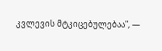კვლევის მტკიცებულებაა", —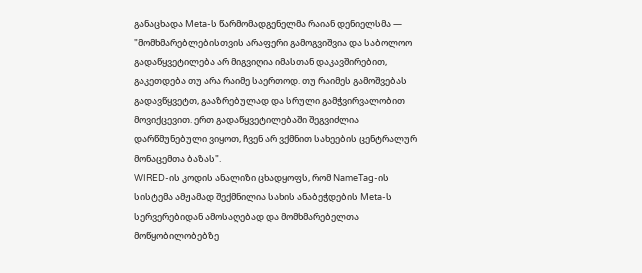განაცხადა Meta-ს წარმომადგენელმა რაიან დენიელსმა — "მომხმარებლებისთვის არაფერი გამოგვიშვია და საბოლოო გადაწყვეტილება არ მიგვიღია იმასთან დაკავშირებით, გაკეთდება თუ არა რაიმე საერთოდ. თუ რაიმეს გამოშვებას გადავწყვეტთ, გააზრებულად და სრული გამჭვირვალობით მოვიქცევით. ერთ გადაწყვეტილებაში შეგვიძლია დარწმუნებული ვიყოთ, ჩვენ არ ვქმნით სახეების ცენტრალურ მონაცემთა ბაზას".
WIRED-ის კოდის ანალიზი ცხადყოფს, რომ NameTag-ის სისტემა ამჟამად შექმნილია სახის ანაბეჭდების Meta-ს სერვერებიდან ამოსაღებად და მომხმარებელთა მოწყობილობებზე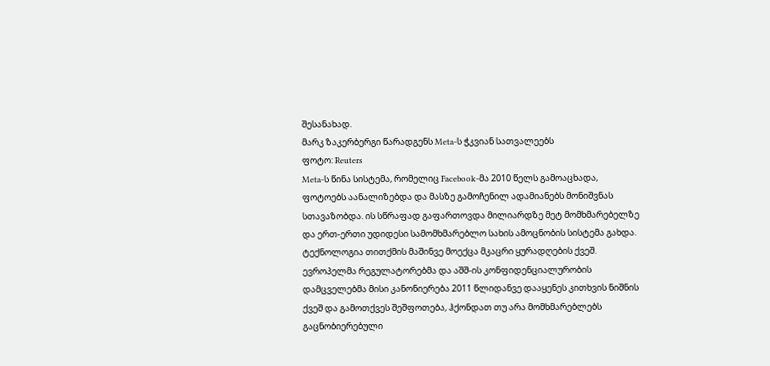შესანახად.
მარკ ზაკერბერგი წარადგენს Meta-ს ჭკვიან სათვალეებს
ფოტო: Reuters
Meta-ს წინა სისტემა, რომელიც Facebook-მა 2010 წელს გამოაცხადა, ფოტოებს აანალიზებდა და მასზე გამოჩენილ ადამიანებს მონიშვნას სთავაზობდა. ის სწრაფად გაფართოვდა მილიარდზე მეტ მომხმარებელზე და ერთ-ერთი უდიდესი სამომხმარებლო სახის ამოცნობის სისტემა გახდა.
ტექნოლოგია თითქმის მაშინვე მოექცა მკაცრი ყურადღების ქვეშ. ევროპელმა რეგულატორებმა და აშშ-ის კონფიდენციალურობის დამცველებმა მისი კანონიერება 2011 წლიდანვე დააყენეს კითხვის ნიშნის ქვეშ და გამოთქვეს შეშფოთება, ჰქონდათ თუ არა მომხმარებლებს გაცნობიერებული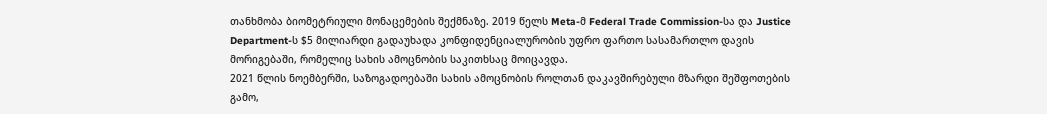თანხმობა ბიომეტრიული მონაცემების შექმნაზე. 2019 წელს Meta-მ Federal Trade Commission-სა და Justice Department-ს $5 მილიარდი გადაუხადა კონფიდენციალურობის უფრო ფართო სასამართლო დავის მორიგებაში, რომელიც სახის ამოცნობის საკითხსაც მოიცავდა.
2021 წლის ნოემბერში, საზოგადოებაში სახის ამოცნობის როლთან დაკავშირებული მზარდი შეშფოთების გამო,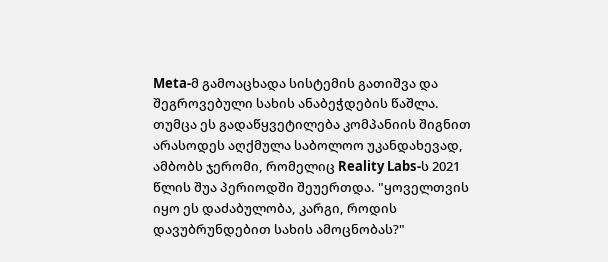Meta-მ გამოაცხადა სისტემის გათიშვა და შეგროვებული სახის ანაბეჭდების წაშლა. თუმცა ეს გადაწყვეტილება კომპანიის შიგნით არასოდეს აღქმულა საბოლოო უკანდახევად, ამბობს ჯერომი, რომელიც Reality Labs-ს 2021 წლის შუა პერიოდში შეუერთდა. "ყოველთვის იყო ეს დაძაბულობა, კარგი, როდის დავუბრუნდებით სახის ამოცნობას?"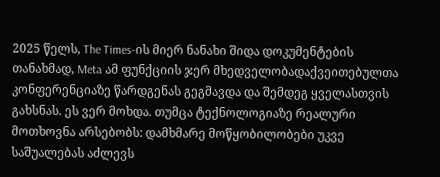2025 წელს, The Times-ის მიერ ნანახი შიდა დოკუმენტების თანახმად, Meta ამ ფუნქციის ჯერ მხედველობადაქვეითებულთა კონფერენციაზე წარდგენას გეგმავდა და შემდეგ ყველასთვის გახსნას. ეს ვერ მოხდა. თუმცა ტექნოლოგიაზე რეალური მოთხოვნა არსებობს: დამხმარე მოწყობილობები უკვე საშუალებას აძლევს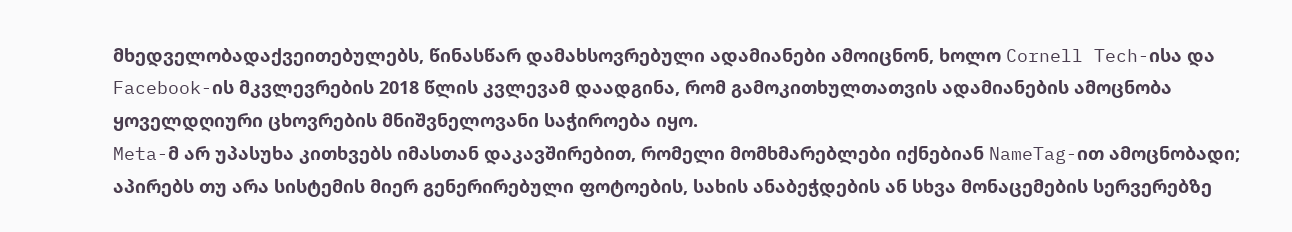მხედველობადაქვეითებულებს, წინასწარ დამახსოვრებული ადამიანები ამოიცნონ, ხოლო Cornell Tech-ისა და Facebook-ის მკვლევრების 2018 წლის კვლევამ დაადგინა, რომ გამოკითხულთათვის ადამიანების ამოცნობა ყოველდღიური ცხოვრების მნიშვნელოვანი საჭიროება იყო.
Meta-მ არ უპასუხა კითხვებს იმასთან დაკავშირებით, რომელი მომხმარებლები იქნებიან NameTag-ით ამოცნობადი; აპირებს თუ არა სისტემის მიერ გენერირებული ფოტოების, სახის ანაბეჭდების ან სხვა მონაცემების სერვერებზე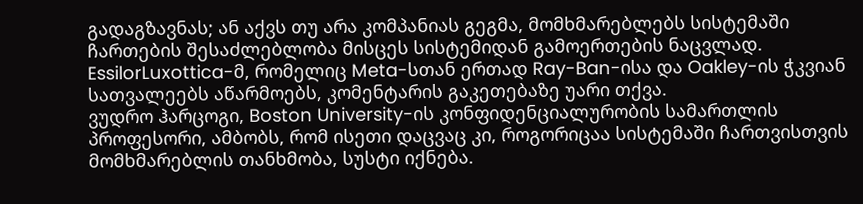გადაგზავნას; ან აქვს თუ არა კომპანიას გეგმა, მომხმარებლებს სისტემაში ჩართების შესაძლებლობა მისცეს სისტემიდან გამოერთების ნაცვლად. EssilorLuxottica-მ, რომელიც Meta-სთან ერთად Ray-Ban-ისა და Oakley-ის ჭკვიან სათვალეებს აწარმოებს, კომენტარის გაკეთებაზე უარი თქვა.
ვუდრო ჰარცოგი, Boston University-ის კონფიდენციალურობის სამართლის პროფესორი, ამბობს, რომ ისეთი დაცვაც კი, როგორიცაა სისტემაში ჩართვისთვის მომხმარებლის თანხმობა, სუსტი იქნება.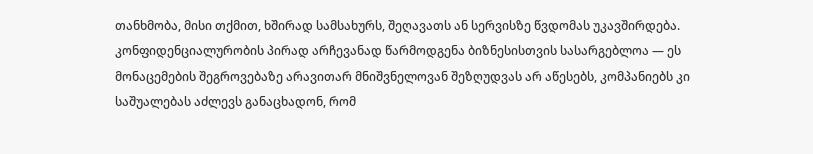თანხმობა, მისი თქმით, ხშირად სამსახურს, შეღავათს ან სერვისზე წვდომას უკავშირდება. კონფიდენციალურობის პირად არჩევანად წარმოდგენა ბიზნესისთვის სასარგებლოა — ეს მონაცემების შეგროვებაზე არავითარ მნიშვნელოვან შეზღუდვას არ აწესებს, კომპანიებს კი საშუალებას აძლევს განაცხადონ, რომ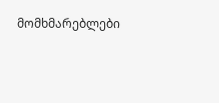მომხმარებლები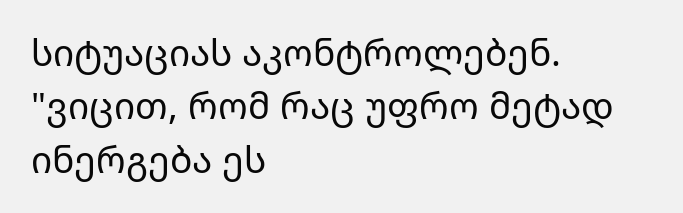სიტუაციას აკონტროლებენ.
"ვიცით, რომ რაც უფრო მეტად ინერგება ეს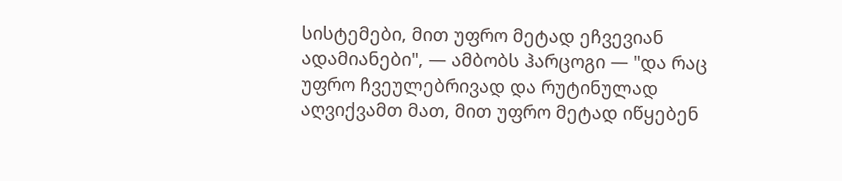სისტემები, მით უფრო მეტად ეჩვევიან ადამიანები", — ამბობს ჰარცოგი — "და რაც უფრო ჩვეულებრივად და რუტინულად აღვიქვამთ მათ, მით უფრო მეტად იწყებენ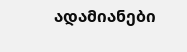ადამიანები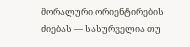მორალური ორიენტირების ძიებას — სასურველია თუ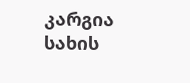კარგია სახის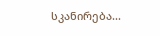სკანირება...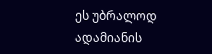ეს უბრალოდ ადამიანის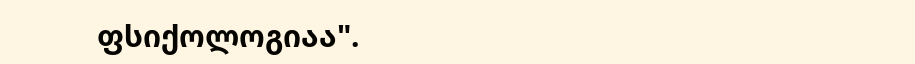ფსიქოლოგიაა".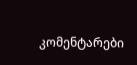კომენტარები